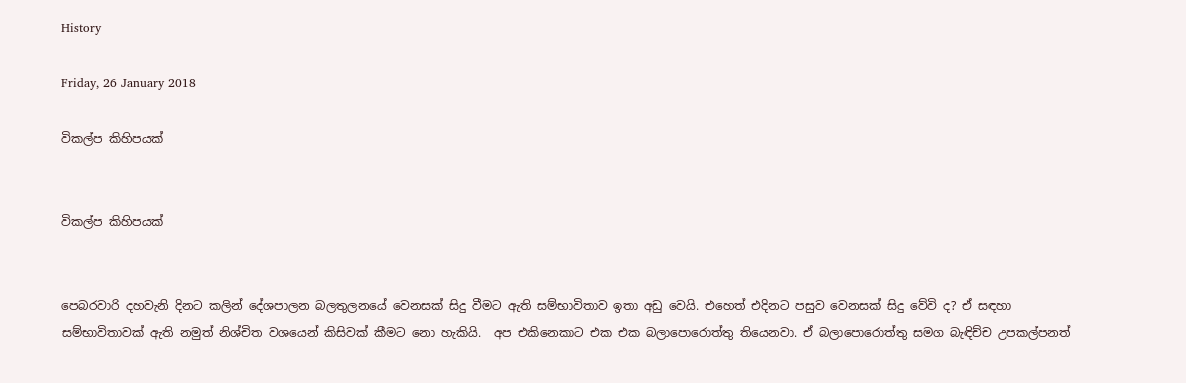History

Friday, 26 January 2018

විකල්ප කිහිපයක්


විකල්ප කිහිපයක්


පෙබරවාරි දහවැනි දිනට කලින් දේශපාලන බලතුලනයේ වෙනසක් සිදු වීමට ඇති සම්භාවිතාව ඉතා අඩු වෙයි. එහෙත් එදිනට පසුව වෙනසක් සිදු වේවි ද? ඒ සඳහා සම්භාවිතාවක් ඇති නමුත් නිශ්චිත වශයෙන් කිසිවක් කීමට නො හැකියි.  අප එකිනෙකාට එක එක බලාපොරොත්තු තියෙනවා. ඒ බලාපොරොත්තු සමග බැඳිච්ච උපකල්පනත්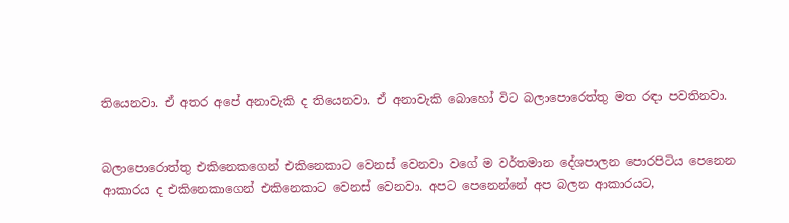තියෙනවා. ඒ අතර අපේ අනාවැකි ද තියෙනවා. ඒ අනාවැකි බොහෝ විට බලාපොරෙත්තු මත රඳා පවතිනවා.


බලාපොරොත්තු එකිනෙකගෙන් එකිනෙකාට වෙනස් වෙනවා වගේ ම වර්තමාන දේශපාලන පොරපිටිය පෙනෙන ආකාරය ද එකිනෙකාගෙන් එකිනෙකාට වෙනස් වෙනවා. අපට පෙනෙන්නේ අප බලන ආකාරයට,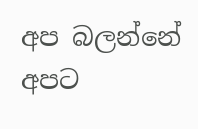අප බලන්නේ අපට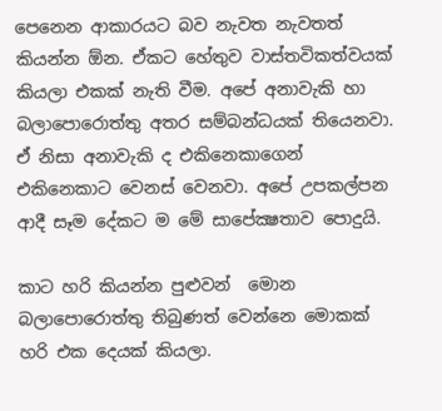පෙනෙන ආකාරයට බව නැවත නැවතත් කියන්න ඕන. ඒකට හේතුව වාස්තවිකත්වයක් කියලා එකක් නැති වීම. අපේ අනාවැකි හා බලාපොරොත්තු අතර සම්බන්ධයක් තියෙනවා. ඒ නිසා අනාවැකි ද එකිනෙකාගෙන් එකිනෙකාට වෙනස් වෙනවා. අපේ උපකල්පන ආදී සෑම දේකට ම මේ සාපේක්‍ෂතාව පොදුයි.

කාට හරි කියන්න පුළුවන්  මොන බලාපොරොත්තු තිබුණත් වෙන්නෙ මොකක් හරි එක දෙයක් කියලා.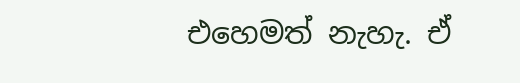එහෙමත් නැහැ. ඒ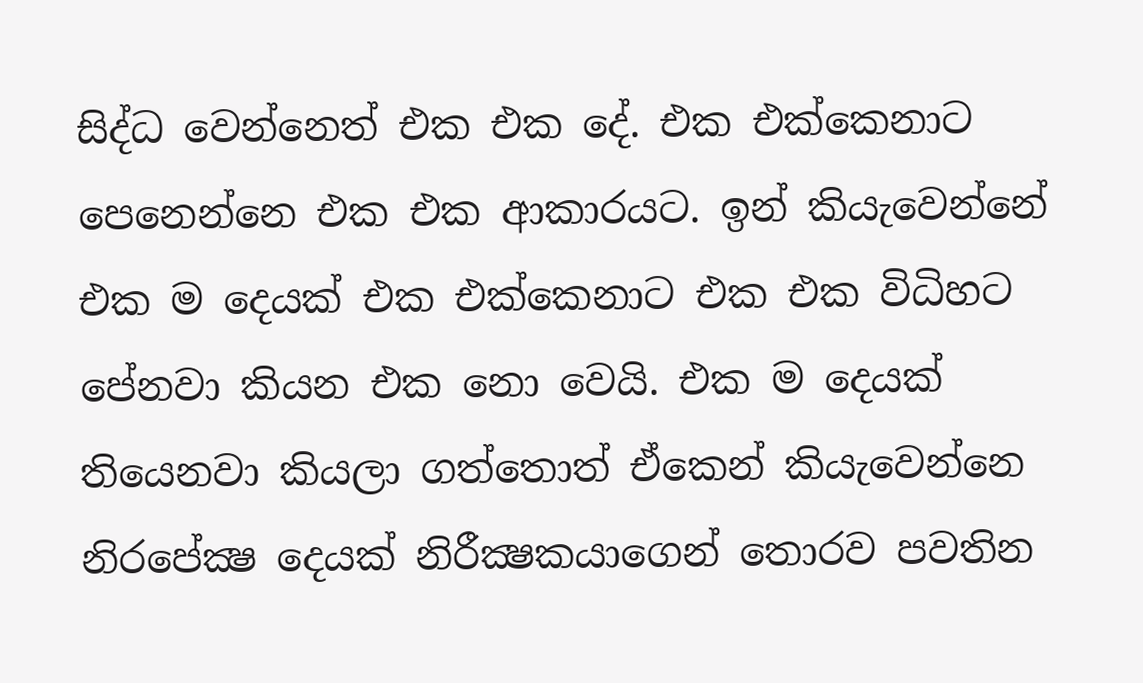සිද්ධ වෙන්නෙත් එක එක දේ. එක එක්කෙනාට පෙනෙන්නෙ එක එක ආකාරයට. ඉන් කියැවෙන්නේ එක ම දෙයක් එක එක්කෙනාට එක එක විධිහට පේනවා කියන එක නො වෙයි. එක ම දෙයක් තියෙනවා කියලා ගත්තොත් ඒකෙන් කියැවෙන්නෙ නිරපේක්‍ෂ දෙයක් නිරීක්‍ෂකයාගෙන් තොරව පවතින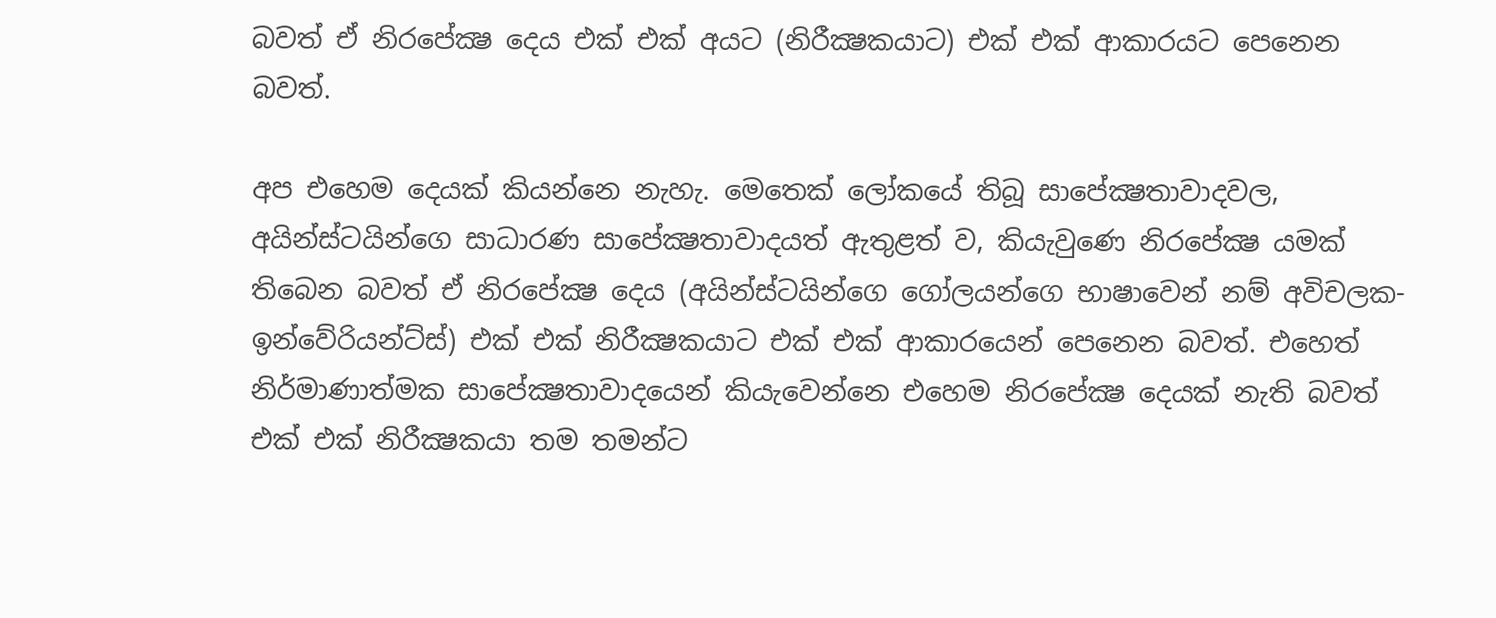බවත් ඒ නිරපේක්‍ෂ දෙය එක් එක් අයට (නිරීක්‍ෂකයාට) එක් එක් ආකාරයට පෙනෙන බවත්.

අප එහෙම දෙයක් කියන්නෙ නැහැ. මෙතෙක් ලෝකයේ තිබූ සාපේක්‍ෂතාවාදවල, අයින්ස්ටයින්ගෙ සාධාරණ සාපේක්‍ෂතාවාදයත් ඇතුළත් ව, කියැවුණෙ නිරපේක්‍ෂ යමක් තිබෙන බවත් ඒ නිරපේක්‍ෂ දෙය (අයින්ස්ටයින්ගෙ ගෝලයන්ගෙ භාෂාවෙන් නම් අවිචලක- ඉන්වේරියන්ට්ස්) එක් එක් නිරීක්‍ෂකයාට එක් එක් ආකාරයෙන් පෙනෙන බවත්. එහෙත් නිර්මාණාත්මක සාපේක්‍ෂතාවාදයෙන් කියැවෙන්නෙ එහෙම නිරපේක්‍ෂ දෙයක් නැති බවත් එක් එක් නිරීක්‍ෂකයා තම තමන්ට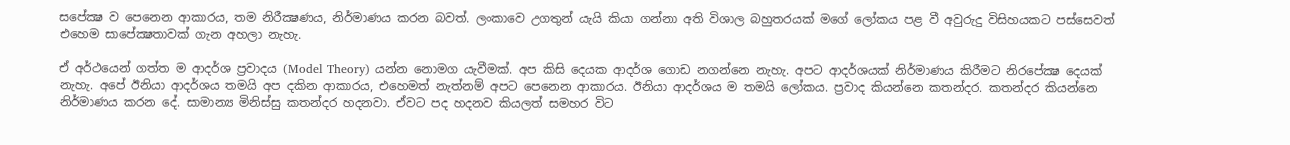සපේක්‍ෂ ව පෙනෙන ආකාරය, තම නිරීක්‍ෂණය, නිර්මාණය කරන බවත්. ලංකාවෙ උගතුන් යැයි කියා ගන්නා අති විශාල බහුතරයක් මගේ ලෝකය පළ වී අවුරුදු විසිහයකට පස්සෙවත් එහෙම සාපේක්‍ෂතාවක් ගැන අහලා නැහැ.

ඒ අර්ථයෙන් ගත්ත ම ආදර්ශ ප්‍රවාදය (Model Theory) යන්න නොමග යැවීමක්. අප කිසි දෙයක ආදර්ශ ගොඩ නගන්නෙ නැහැ. අපට ආදර්ශයක් නිර්මාණය කිරීමට නිරපේක්‍ෂ දෙයක් නැහැ. අපේ ඊනියා ආදර්ශය තමයි අප දකින ආකාරය, එහෙමත් නැත්නම් අපට පෙනෙන ආකාරය. ඊනියා ආදර්ශය ම තමයි ලෝකය. ප්‍රවාද කියන්නෙ කතන්දර. කතන්දර කියන්නෙ නිර්මාණය කරන දේ. සාමාන්‍ය මිනිස්සු කතන්දර හදනවා. ඒවට පද හදනව කියලත් සමහර විට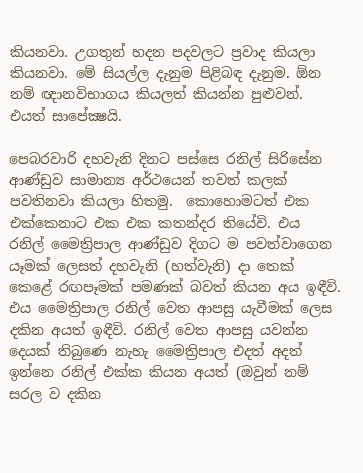කියනවා. උගතුන් හදන පදවලට ප්‍රවාද කියලා කියනවා. මේ සියල්ල දැනුම පිළිබඳ දැනුම. ඕන නම් ඥානවිභාගය කියලත් කියන්න පුළුවන්. එයත් සාපේක්‍ෂයි.

පෙබරවාරි දහවැනි දිනට පස්සෙ රනිල් සිරිසේන ආණ්ඩුව සාමාන්‍ය අර්ථයෙන් තවත් කලක් පවතිනවා කියලා හිතමු.  කොහොමටත් එක එක්කෙනාට එක එක කතන්දර තියේවි. එය රනිල් මෛත්‍රිපාල ආණ්ඩුව දිගට ම පවත්වාගෙන යෑමක් ලෙසත් දහවැනි (හත්වැනි) දා තෙක් කෙළේ රඟපෑමක් පමණක් බවත් කියන අය ඉඳීවි. එය මෛත්‍රිපාල රනිල් වෙත ආපසු යැවීමක් ලෙස දකින අයත් ඉඳීවි. රනිල් වෙත ආපසු යවන්න දෙයක් තිබුණෙ නැහැ මෛත්‍රිපාල එදත් අදත් ඉන්නෙ රනිල් එක්ක කියන අයත් (ඔවුන් නම් සරල ව දකින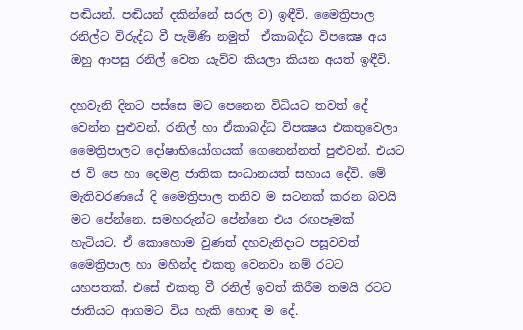පඬියන්. පඬියන් දකින්නේ සරල ව) ඉඳීවි. මෛත්‍රිපාල රනිල්ට විරුද්ධ වී පැමිණි නමුත්  ඒකාබද්ධ විපක්‍ෂෙ අය ඔහු ආපසු රනිල් වෙත යැව්ව කියලා කියන අයත් ඉඳීවි.

දහවැනි දිනට පස්සෙ මට පෙනෙන විධියට තවත් දේ වෙන්න පුළුවන්. රනිල් හා ඒකාබද්ධ විපක්‍ෂය එකතුවෙලා මෛත්‍රිපාලට දෝෂාභියෝගයක් ගෙනෙන්නත් පුළුවන්. එයට ජ වි පෙ හා දෙමළ ජාතික සංධානයත් සහාය දේවි. මේ මැතිවරණයේ දි මෛත්‍රිපාල තනිව ම සටනක් කරන බවයි මට පේන්නෙ. සමහරුන්ට පේන්නෙ එය රඟපෑමක් හැටියට. ඒ කොහොම වුණත් දහවැනිදාට පසූවවත් මෛත්‍රිපාල හා මහින්ද එකතු වෙනවා නම් රටට යහපතක්. එසේ එකතු වී රනිල් ඉවත් කිරීම තමයි රටට ජාතියට ආගමට විය හැකි හොඳ ම දේ.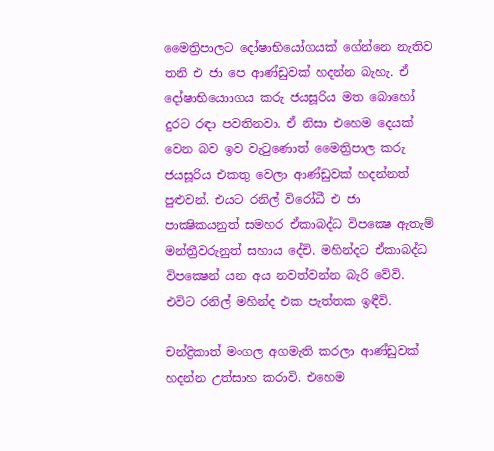මෛත්‍රිපාලට දෝෂාභියෝගයක් ගේන්නෙ නැතිව තනි එ ජා පෙ ආණ්ඩුවක් හදන්න බැහැ. ඒ දෝෂාභියොාගය කරු ජයසූරිය මත බොහෝ දුරට රඳා පවතිනවා. ඒ නිසා එහෙම දෙයක් වෙන බව ඉව වැටුණොත් මෛත්‍රිපාල කරු ජයසූරිය එකතු වෙලා ආණ්ඩුවක් හදන්නත් පුළුවන්. එයට රනිල් විරෝධී එ ජා පාක්‍ෂිකයනුත් සමහර ඒකාබද්ධ විපක්‍ෂෙ ඇතැම් මන්ත්‍රීවරුනුත් සහාය දේචි. මහින්දට ඒකාබද්ධ විපක්‍ෂෙන් යන අය නවත්වන්න බැරි වේවි. එවිට රනිල් මහින්ද එක පැත්තක ඉඳීවි.

චන්ද්‍රිකාත් මංගල අගමැති කරලා ආණ්ඩුවක් හදන්න උත්සාහ කරාවි. එහෙම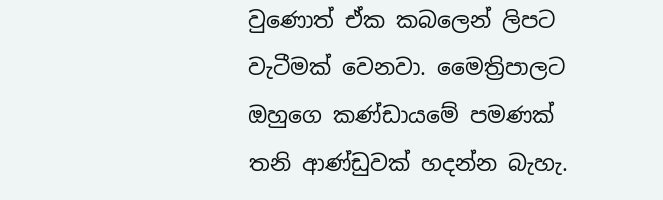වුණොත් ඒක කබලෙන් ලිපට වැටීමක් වෙනවා. මෛත්‍රිපාලට ඔහුගෙ කණ්ඩායමේ පමණක් තනි ආණ්ඩුවක් හදන්න බැහැ.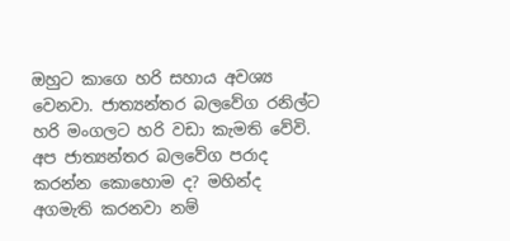ඔහුට කාගෙ හරි සහාය අවශ්‍ය වෙනවා. ජාත්‍යන්තර බලවේග රනිල්ට හරි මංගලට හරි වඩා කැමති වේවි. අප ජාත්‍යන්තර බලවේග පරාද කරන්න කොහොම ද? මහින්ද අගමැති කරනවා නම්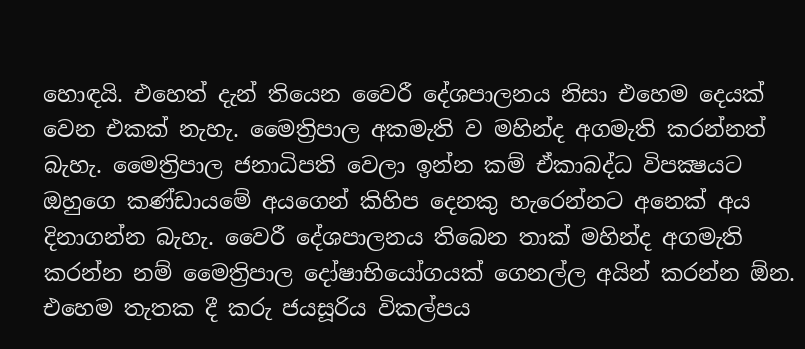හොඳයි. එහෙත් දැන් තියෙන වෛරී දේශපාලනය නිසා එහෙම දෙයක් වෙන එකක් නැහැ. මෛත්‍රිපාල අකමැති ව මහින්ද අගමැති කරන්නත් බැහැ. මෛත්‍රිපාල ජනාධිපති වෙලා ඉන්න කම් ඒකාබද්ධ විපක්‍ෂයට ඔහුගෙ කණ්ඩායමේ අයගෙන් කිහිප දෙනකු හැරෙන්නට අනෙක් අය දිනාගන්න බැහැ. වෛරී දේශපාලනය තිබෙන තාක් මහින්ද අගමැති කරන්න නම් මෛත්‍රිපාල දෝෂාභියෝගයක් ගෙනල්ල අයින් කරන්න ඕන. එහෙම තැතක දී කරු ජයසූරිය විකල්පය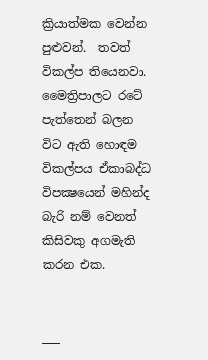ක්‍රියාත්මක වෙන්න පුළුවන්.  තවත් විකල්ප තියෙනවා. මෛත්‍රිපාලට රටේ පැත්තෙන් බලන විට ඇති හොඳම විකල්පය ඒකාබද්ධ විපක්‍ෂයෙන් මහින්ද බැරි නම් වෙනත් කිසිවකු අගමැති කරන එක.


___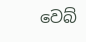වෙබ්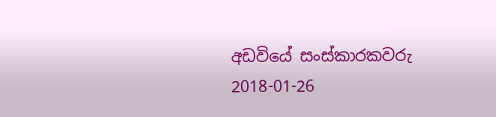අඩවියේ සංස්කාරකවරු
2018-01-26